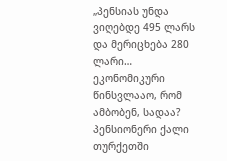„პენსიას უნდა ვიღებდე 495 ლარს და მერიცხება 280 ლარი… ეკონომიკური წინსვლააო, რომ ამბობენ, სადაა? პენსიონერი ქალი თურქეთში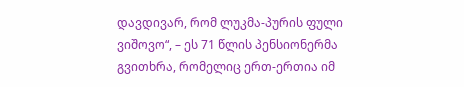დავდივარ, რომ ლუკმა-პურის ფული ვიშოვო“, – ეს 71 წლის პენსიონერმა გვითხრა, რომელიც ერთ-ერთია იმ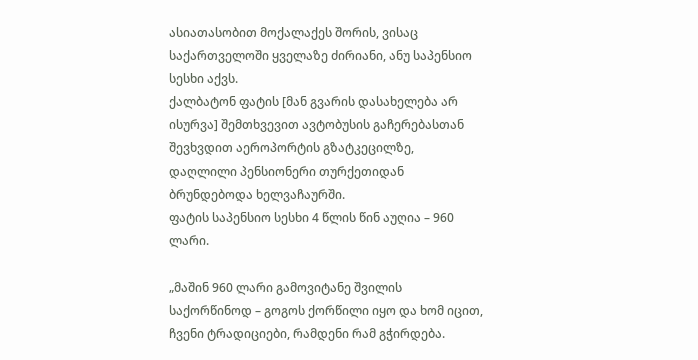ასიათასობით მოქალაქეს შორის, ვისაც საქართველოში ყველაზე ძირიანი, ანუ საპენსიო სესხი აქვს.
ქალბატონ ფატის [მან გვარის დასახელება არ ისურვა] შემთხვევით ავტობუსის გაჩერებასთან შევხვდით აეროპორტის გზატკეცილზე, დაღლილი პენსიონერი თურქეთიდან ბრუნდებოდა ხელვაჩაურში.
ფატის საპენსიო სესხი 4 წლის წინ აუღია – 960 ლარი.

„მაშინ 960 ლარი გამოვიტანე შვილის საქორწინოდ – გოგოს ქორწილი იყო და ხომ იცით, ჩვენი ტრადიციები, რამდენი რამ გჭირდება.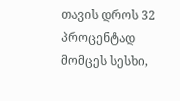თავის დროს 32 პროცენტად მომცეს სესხი,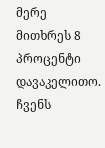მერე მითხრეს 8 პროცენტი დავაკელითო.
ჩვენს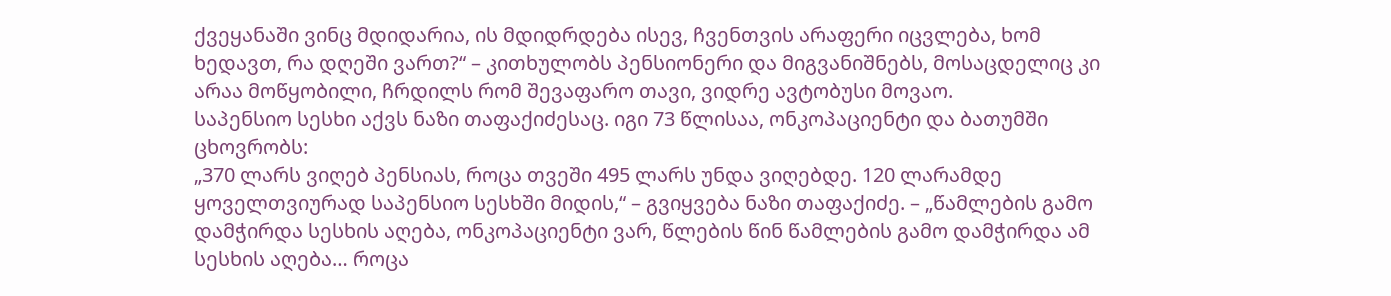ქვეყანაში ვინც მდიდარია, ის მდიდრდება ისევ, ჩვენთვის არაფერი იცვლება, ხომ ხედავთ, რა დღეში ვართ?“ – კითხულობს პენსიონერი და მიგვანიშნებს, მოსაცდელიც კი არაა მოწყობილი, ჩრდილს რომ შევაფარო თავი, ვიდრე ავტობუსი მოვაო.
საპენსიო სესხი აქვს ნაზი თაფაქიძესაც. იგი 73 წლისაა, ონკოპაციენტი და ბათუმში ცხოვრობს:
„370 ლარს ვიღებ პენსიას, როცა თვეში 495 ლარს უნდა ვიღებდე. 120 ლარამდე ყოველთვიურად საპენსიო სესხში მიდის,“ – გვიყვება ნაზი თაფაქიძე. – „წამლების გამო დამჭირდა სესხის აღება, ონკოპაციენტი ვარ, წლების წინ წამლების გამო დამჭირდა ამ სესხის აღება… როცა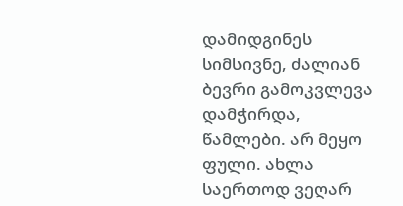დამიდგინეს სიმსივნე, ძალიან ბევრი გამოკვლევა დამჭირდა, წამლები. არ მეყო ფული. ახლა საერთოდ ვეღარ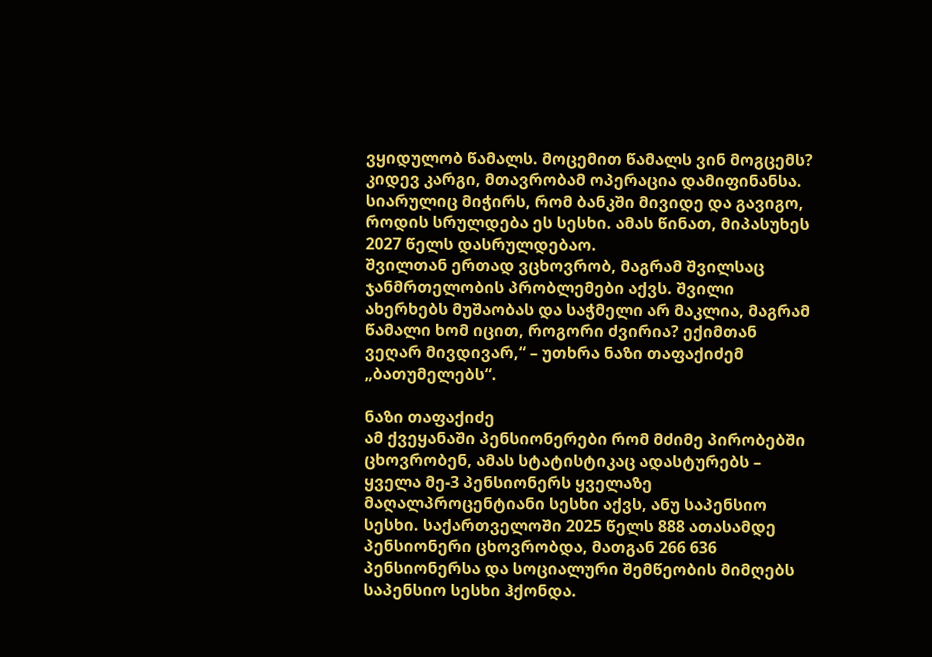ვყიდულობ წამალს. მოცემით წამალს ვინ მოგცემს? კიდევ კარგი, მთავრობამ ოპერაცია დამიფინანსა.
სიარულიც მიჭირს, რომ ბანკში მივიდე და გავიგო, როდის სრულდება ეს სესხი. ამას წინათ, მიპასუხეს 2027 წელს დასრულდებაო.
შვილთან ერთად ვცხოვრობ, მაგრამ შვილსაც ჯანმრთელობის პრობლემები აქვს. შვილი ახერხებს მუშაობას და საჭმელი არ მაკლია, მაგრამ წამალი ხომ იცით, როგორი ძვირია? ექიმთან ვეღარ მივდივარ,“ – უთხრა ნაზი თაფაქიძემ „ბათუმელებს“.

ნაზი თაფაქიძე
ამ ქვეყანაში პენსიონერები რომ მძიმე პირობებში ცხოვრობენ, ამას სტატისტიკაც ადასტურებს – ყველა მე-3 პენსიონერს ყველაზე მაღალპროცენტიანი სესხი აქვს, ანუ საპენსიო სესხი. საქართველოში 2025 წელს 888 ათასამდე პენსიონერი ცხოვრობდა, მათგან 266 636 პენსიონერსა და სოციალური შემწეობის მიმღებს საპენსიო სესხი ჰქონდა.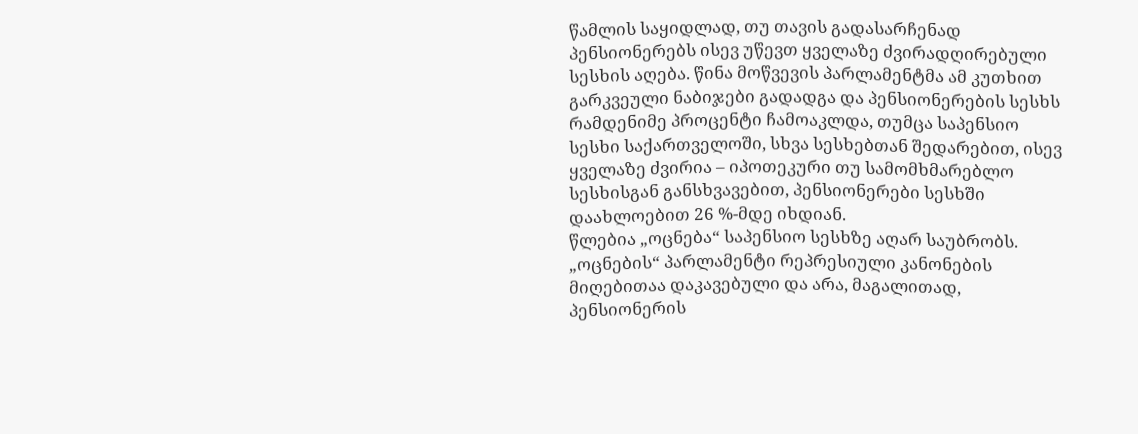წამლის საყიდლად, თუ თავის გადასარჩენად პენსიონერებს ისევ უწევთ ყველაზე ძვირადღირებული სესხის აღება. წინა მოწვევის პარლამენტმა ამ კუთხით გარკვეული ნაბიჯები გადადგა და პენსიონერების სესხს რამდენიმე პროცენტი ჩამოაკლდა, თუმცა საპენსიო სესხი საქართველოში, სხვა სესხებთან შედარებით, ისევ ყველაზე ძვირია – იპოთეკური თუ სამომხმარებლო სესხისგან განსხვავებით, პენსიონერები სესხში დაახლოებით 26 %-მდე იხდიან.
წლებია „ოცნება“ საპენსიო სესხზე აღარ საუბრობს. „ოცნების“ პარლამენტი რეპრესიული კანონების მიღებითაა დაკავებული და არა, მაგალითად, პენსიონერის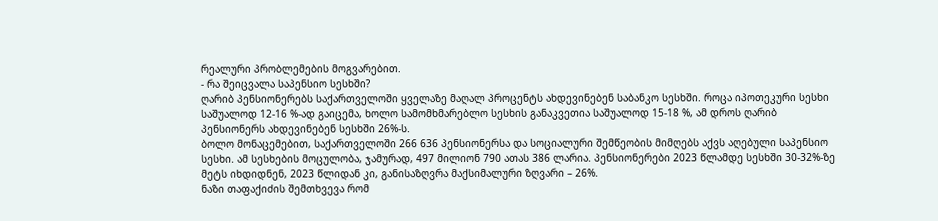რეალური პრობლემების მოგვარებით.
- რა შეიცვალა საპენსიო სესხში?
ღარიბ პენსიონერებს საქართველოში ყველაზე მაღალ პროცენტს ახდევინებენ საბანკო სესხში. როცა იპოთეკური სესხი საშუალოდ 12-16 %-ად გაიცემა, ხოლო სამომხმარებლო სესხის განაკვეთია საშუალოდ 15-18 %, ამ დროს ღარიბ პენსიონერს ახდევინებენ სესხში 26%-ს.
ბოლო მონაცემებით, საქართველოში 266 636 პენსიონერსა და სოციალური შემწეობის მიმღებს აქვს აღებული საპენსიო სესხი. ამ სესხების მოცულობა, ჯამურად, 497 მილიონ 790 ათას 386 ლარია. პენსიონერები 2023 წლამდე სესხში 30-32%-ზე მეტს იხდიდნენ, 2023 წლიდან კი, განისაზღვრა მაქსიმალური ზღვარი – 26%.
ნაზი თაფაქიძის შემთხვევა რომ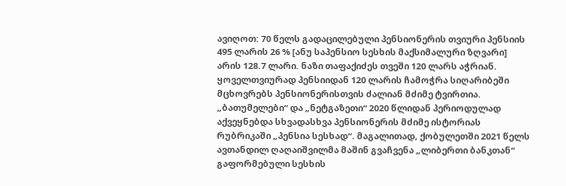ავიღოთ: 70 წელს გადაცილებული პენსიონერის თვიური პენსიის 495 ლარის 26 % [ანუ საპენსიო სესხის მაქსიმალური ზღვარი] არის 128.7 ლარი. ნაზი თაფაქიძეს თვეში 120 ლარს აჭრიან. ყოველთვიურად პენსიიდან 120 ლარის ჩამოჭრა სიღარიბეში მცხოვრებს პენსიონერისთვის ძალიან მძიმე ტვირთია.
„ბათუმელები“ და „ნეტგაზეთი“ 2020 წლიდან პერიოდულად აქვეყნებდა სხვადასხვა პენსიონერის მძიმე ისტორიას რუბრიკაში „პენსია სესხად“. მაგალითად, ქობულეთში 2021 წელს ავთანდილ ღაღაიშვილმა მაშინ გვაჩვენა „ლიბერთი ბანკთან“ გაფორმებული სესხის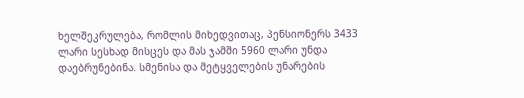ხელშეკრულება, რომლის მიხედვითაც, პენსიონერს 3433 ლარი სესხად მისცეს და მას ჯამში 5960 ლარი უნდა დაებრუნებინა. სმენისა და მეტყველების უნარების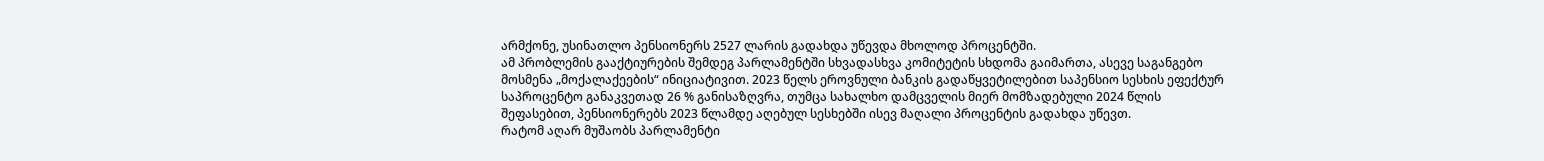არმქონე, უსინათლო პენსიონერს 2527 ლარის გადახდა უწევდა მხოლოდ პროცენტში.
ამ პრობლემის გააქტიურების შემდეგ პარლამენტში სხვადასხვა კომიტეტის სხდომა გაიმართა, ასევე საგანგებო მოსმენა „მოქალაქეების“ ინიციატივით. 2023 წელს ეროვნული ბანკის გადაწყვეტილებით საპენსიო სესხის ეფექტურ საპროცენტო განაკვეთად 26 % განისაზღვრა, თუმცა სახალხო დამცველის მიერ მომზადებული 2024 წლის შეფასებით, პენსიონერებს 2023 წლამდე აღებულ სესხებში ისევ მაღალი პროცენტის გადახდა უწევთ.
რატომ აღარ მუშაობს პარლამენტი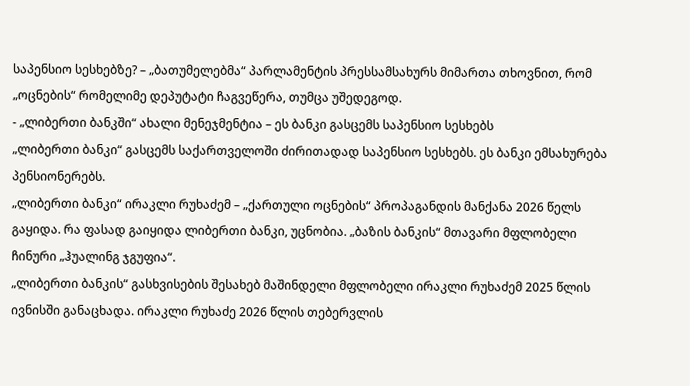საპენსიო სესხებზე? – „ბათუმელებმა“ პარლამენტის პრესსამსახურს მიმართა თხოვნით, რომ „ოცნების“ რომელიმე დეპუტატი ჩაგვეწერა, თუმცა უშედეგოდ.
- „ლიბერთი ბანკში“ ახალი მენეჯმენტია – ეს ბანკი გასცემს საპენსიო სესხებს
„ლიბერთი ბანკი“ გასცემს საქართველოში ძირითადად საპენსიო სესხებს. ეს ბანკი ემსახურება პენსიონერებს.
„ლიბერთი ბანკი“ ირაკლი რუხაძემ – „ქართული ოცნების“ პროპაგანდის მანქანა 2026 წელს გაყიდა. რა ფასად გაიყიდა ლიბერთი ბანკი, უცნობია. „ბაზის ბანკის“ მთავარი მფლობელი ჩინური „ჰუალინგ ჯგუფია“.
„ლიბერთი ბანკის“ გასხვისების შესახებ მაშინდელი მფლობელი ირაკლი რუხაძემ 2025 წლის ივნისში განაცხადა. ირაკლი რუხაძე 2026 წლის თებერვლის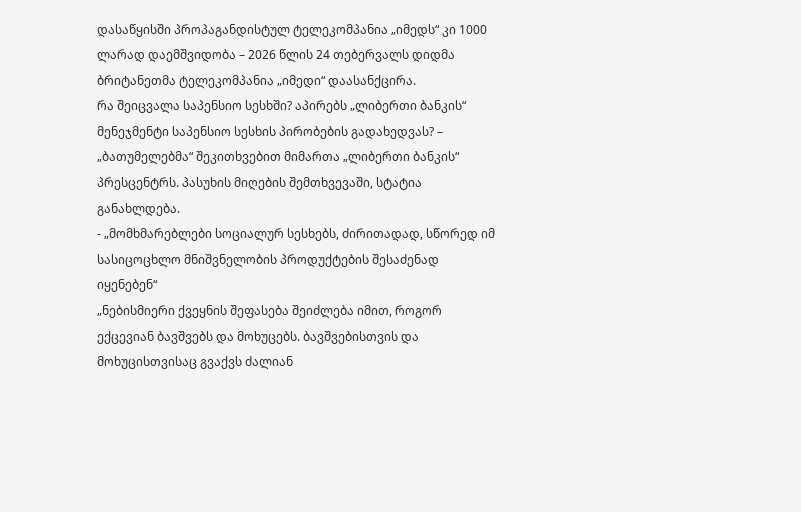დასაწყისში პროპაგანდისტულ ტელეკომპანია „იმედს“ კი 1000 ლარად დაემშვიდობა – 2026 წლის 24 თებერვალს დიდმა ბრიტანეთმა ტელეკომპანია „იმედი“ დაასანქცირა.
რა შეიცვალა საპენსიო სესხში? აპირებს „ლიბერთი ბანკის“ მენეჯმენტი საპენსიო სესხის პირობების გადახედვას? – „ბათუმელებმა“ შეკითხვებით მიმართა „ლიბერთი ბანკის“ პრესცენტრს. პასუხის მიღების შემთხვევაში, სტატია განახლდება.
- „მომხმარებლები სოციალურ სესხებს, ძირითადად, სწორედ იმ სასიცოცხლო მნიშვნელობის პროდუქტების შესაძენად იყენებენ“
„ნებისმიერი ქვეყნის შეფასება შეიძლება იმით, როგორ ექცევიან ბავშვებს და მოხუცებს. ბავშვებისთვის და მოხუცისთვისაც გვაქვს ძალიან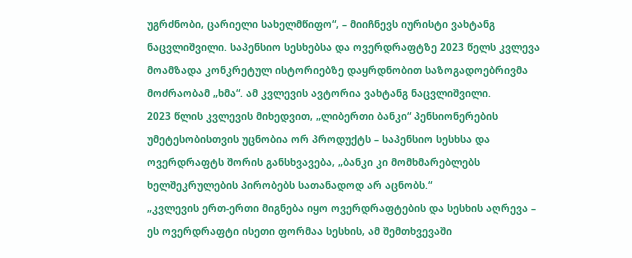უგრძნობი, ცარიელი სახელმწიფო“, – მიიჩნევს იურისტი ვახტანგ ნაცვლიშვილი. საპენსიო სესხებსა და ოვერდრაფტზე 2023 წელს კვლევა მოამზადა კონკრეტულ ისტორიებზე დაყრდნობით საზოგადოებრივმა მოძრაობამ „ხმა“. ამ კვლევის ავტორია ვახტანგ ნაცვლიშვილი.
2023 წლის კვლევის მიხედვით, „ლიბერთი ბანკი“ პენსიონერების უმეტესობისთვის უცნობია ორ პროდუქტს – საპენსიო სესხსა და ოვერდრაფტს შორის განსხვავება, „ბანკი კი მომხმარებლებს ხელშეკრულების პირობებს სათანადოდ არ აცნობს.“
„კვლევის ერთ-ერთი მიგნება იყო ოვერდრაფტების და სესხის აღრევა – ეს ოვერდრაფტი ისეთი ფორმაა სესხის, ამ შემთხვევაში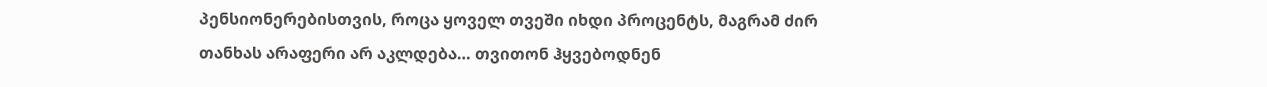პენსიონერებისთვის, როცა ყოველ თვეში იხდი პროცენტს, მაგრამ ძირ თანხას არაფერი არ აკლდება… თვითონ ჰყვებოდნენ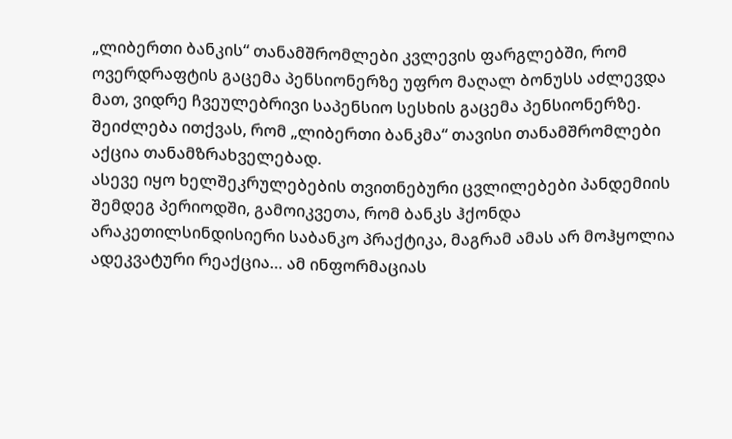„ლიბერთი ბანკის“ თანამშრომლები კვლევის ფარგლებში, რომ ოვერდრაფტის გაცემა პენსიონერზე უფრო მაღალ ბონუსს აძლევდა მათ, ვიდრე ჩვეულებრივი საპენსიო სესხის გაცემა პენსიონერზე. შეიძლება ითქვას, რომ „ლიბერთი ბანკმა“ თავისი თანამშრომლები აქცია თანამზრახველებად.
ასევე იყო ხელშეკრულებების თვითნებური ცვლილებები პანდემიის შემდეგ პერიოდში, გამოიკვეთა, რომ ბანკს ჰქონდა არაკეთილსინდისიერი საბანკო პრაქტიკა, მაგრამ ამას არ მოჰყოლია ადეკვატური რეაქცია… ამ ინფორმაციას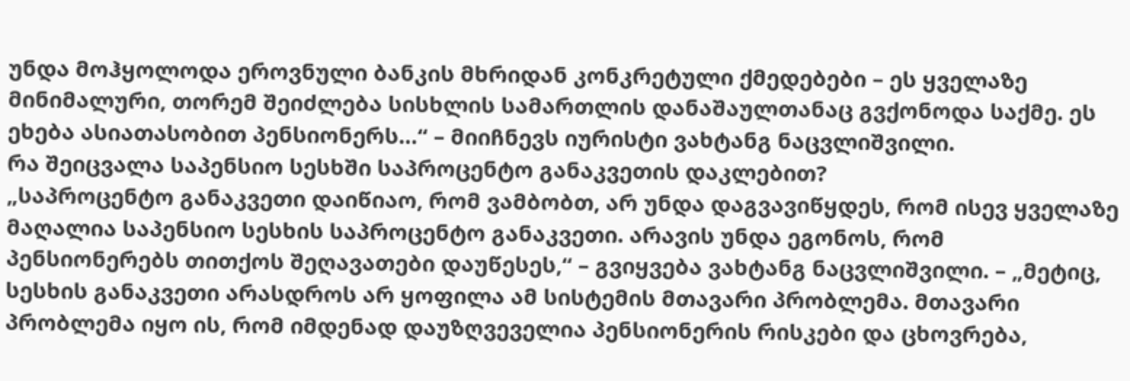უნდა მოჰყოლოდა ეროვნული ბანკის მხრიდან კონკრეტული ქმედებები – ეს ყველაზე მინიმალური, თორემ შეიძლება სისხლის სამართლის დანაშაულთანაც გვქონოდა საქმე. ეს ეხება ასიათასობით პენსიონერს…“ – მიიჩნევს იურისტი ვახტანგ ნაცვლიშვილი.
რა შეიცვალა საპენსიო სესხში საპროცენტო განაკვეთის დაკლებით?
„საპროცენტო განაკვეთი დაიწიაო, რომ ვამბობთ, არ უნდა დაგვავიწყდეს, რომ ისევ ყველაზე მაღალია საპენსიო სესხის საპროცენტო განაკვეთი. არავის უნდა ეგონოს, რომ პენსიონერებს თითქოს შეღავათები დაუწესეს,“ – გვიყვება ვახტანგ ნაცვლიშვილი. – „მეტიც, სესხის განაკვეთი არასდროს არ ყოფილა ამ სისტემის მთავარი პრობლემა. მთავარი პრობლემა იყო ის, რომ იმდენად დაუზღვეველია პენსიონერის რისკები და ცხოვრება,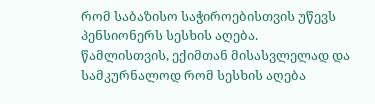რომ საბაზისო საჭიროებისთვის უწევს პენსიონერს სესხის აღება.
წამლისთვის, ექიმთან მისასვლელად და სამკურნალოდ რომ სესხის აღება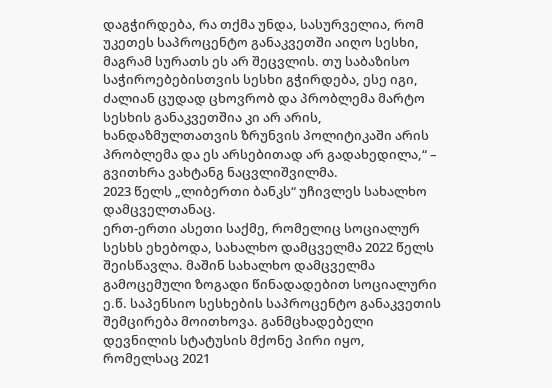დაგჭირდება, რა თქმა უნდა, სასურველია, რომ უკეთეს საპროცენტო განაკვეთში აიღო სესხი, მაგრამ სურათს ეს არ შეცვლის. თუ საბაზისო საჭიროებებისთვის სესხი გჭირდება, ესე იგი, ძალიან ცუდად ცხოვრობ და პრობლემა მარტო სესხის განაკვეთშია კი არ არის, ხანდაზმულთათვის ზრუნვის პოლიტიკაში არის პრობლემა და ეს არსებითად არ გადახედილა,“ – გვითხრა ვახტანგ ნაცვლიშვილმა.
2023 წელს „ლიბერთი ბანკს“ უჩივლეს სახალხო დამცველთანაც.
ერთ-ერთი ასეთი საქმე, რომელიც სოციალურ სესხს ეხებოდა, სახალხო დამცველმა 2022 წელს შეისწავლა. მაშინ სახალხო დამცველმა გამოცემული ზოგადი წინადადებით სოციალური ე.წ. საპენსიო სესხების საპროცენტო განაკვეთის შემცირება მოითხოვა. განმცხადებელი დევნილის სტატუსის მქონე პირი იყო, რომელსაც 2021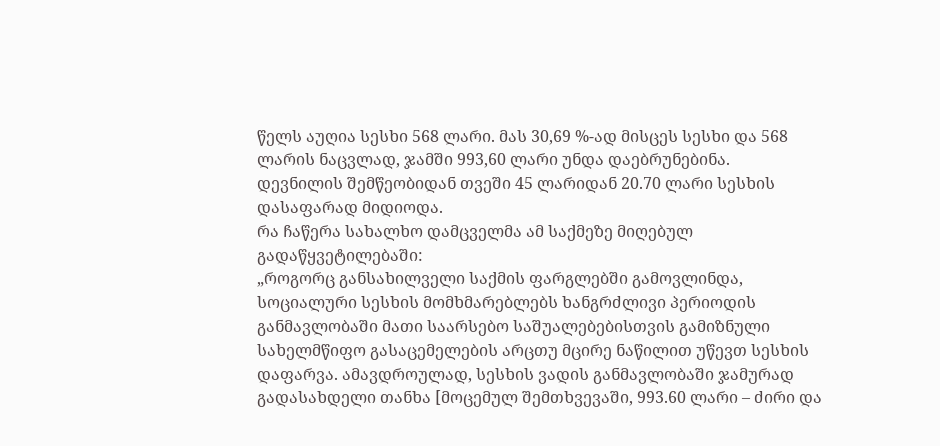წელს აუღია სესხი 568 ლარი. მას 30,69 %-ად მისცეს სესხი და 568 ლარის ნაცვლად, ჯამში 993,60 ლარი უნდა დაებრუნებინა.
დევნილის შემწეობიდან თვეში 45 ლარიდან 20.70 ლარი სესხის დასაფარად მიდიოდა.
რა ჩაწერა სახალხო დამცველმა ამ საქმეზე მიღებულ გადაწყვეტილებაში:
„როგორც განსახილველი საქმის ფარგლებში გამოვლინდა, სოციალური სესხის მომხმარებლებს ხანგრძლივი პერიოდის განმავლობაში მათი საარსებო საშუალებებისთვის გამიზნული სახელმწიფო გასაცემელების არცთუ მცირე ნაწილით უწევთ სესხის დაფარვა. ამავდროულად, სესხის ვადის განმავლობაში ჯამურად გადასახდელი თანხა [მოცემულ შემთხვევაში, 993.60 ლარი – ძირი და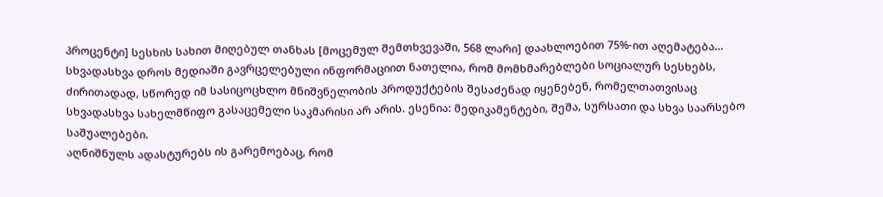პროცენტი] სესხის სახით მიღებულ თანხას [მოცემულ შემთხვევაში, 568 ლარი] დაახლოებით 75%-ით აღემატება…
სხვადასხვა დროს მედიაში გავრცელებული ინფორმაციით ნათელია, რომ მომხმარებლები სოციალურ სესხებს, ძირითადად, სწორედ იმ სასიცოცხლო მნიშვნელობის პროდუქტების შესაძენად იყენებენ, რომელთათვისაც სხვადასხვა სახელმწიფო გასაცემელი საკმარისი არ არის. ესენია: მედიკამენტები, შეშა, სურსათი და სხვა საარსებო საშუალებები.
აღნიშნულს ადასტურებს ის გარემოებაც, რომ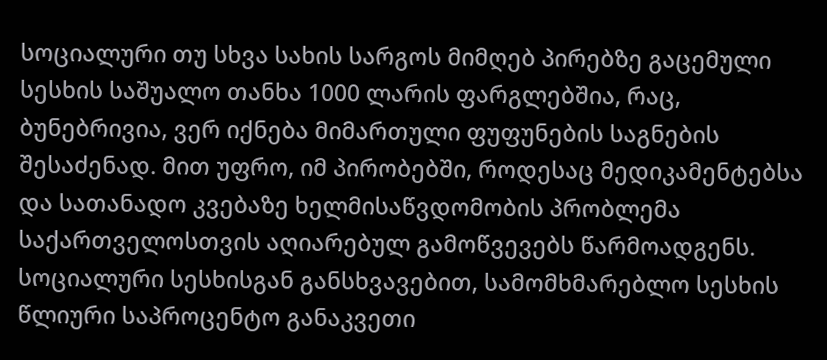სოციალური თუ სხვა სახის სარგოს მიმღებ პირებზე გაცემული სესხის საშუალო თანხა 1000 ლარის ფარგლებშია, რაც, ბუნებრივია, ვერ იქნება მიმართული ფუფუნების საგნების შესაძენად. მით უფრო, იმ პირობებში, როდესაც მედიკამენტებსა და სათანადო კვებაზე ხელმისაწვდომობის პრობლემა საქართველოსთვის აღიარებულ გამოწვევებს წარმოადგენს.
სოციალური სესხისგან განსხვავებით, სამომხმარებლო სესხის წლიური საპროცენტო განაკვეთი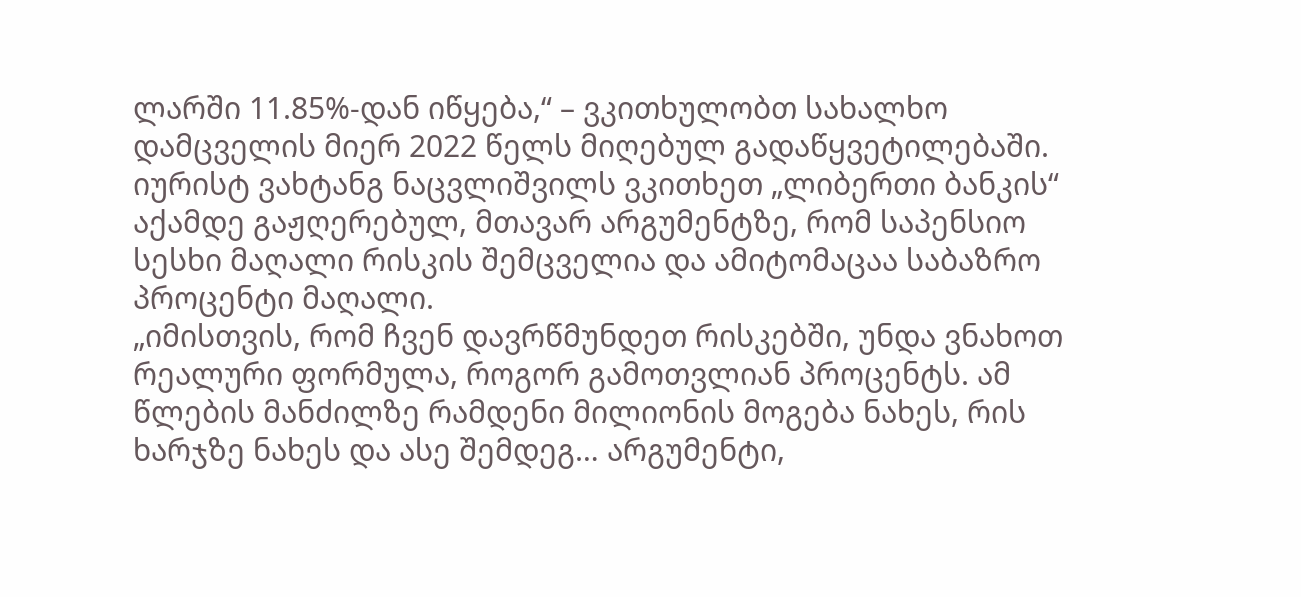ლარში 11.85%-დან იწყება,“ – ვკითხულობთ სახალხო დამცველის მიერ 2022 წელს მიღებულ გადაწყვეტილებაში.
იურისტ ვახტანგ ნაცვლიშვილს ვკითხეთ „ლიბერთი ბანკის“ აქამდე გაჟღერებულ, მთავარ არგუმენტზე, რომ საპენსიო სესხი მაღალი რისკის შემცველია და ამიტომაცაა საბაზრო პროცენტი მაღალი.
„იმისთვის, რომ ჩვენ დავრწმუნდეთ რისკებში, უნდა ვნახოთ რეალური ფორმულა, როგორ გამოთვლიან პროცენტს. ამ წლების მანძილზე რამდენი მილიონის მოგება ნახეს, რის ხარჯზე ნახეს და ასე შემდეგ… არგუმენტი,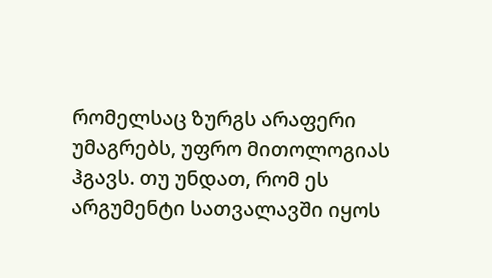რომელსაც ზურგს არაფერი უმაგრებს, უფრო მითოლოგიას ჰგავს. თუ უნდათ, რომ ეს არგუმენტი სათვალავში იყოს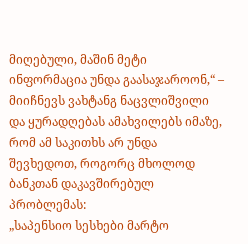მიღებული, მაშინ მეტი ინფორმაცია უნდა გაასაჯაროონ,“ – მიიჩნევს ვახტანგ ნაცვლიშვილი და ყურადღებას ამახვილებს იმაზე, რომ ამ საკითხს არ უნდა შევხედოთ, როგორც მხოლოდ ბანკთან დაკავშირებულ პრობლემას:
„საპენსიო სესხები მარტო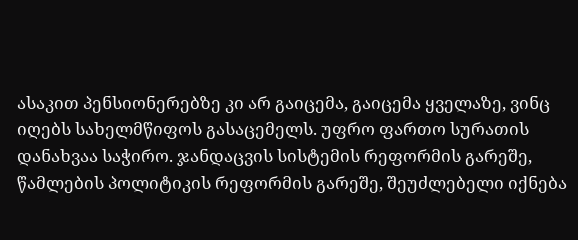ასაკით პენსიონერებზე კი არ გაიცემა, გაიცემა ყველაზე, ვინც იღებს სახელმწიფოს გასაცემელს. უფრო ფართო სურათის დანახვაა საჭირო. ჯანდაცვის სისტემის რეფორმის გარეშე, წამლების პოლიტიკის რეფორმის გარეშე, შეუძლებელი იქნება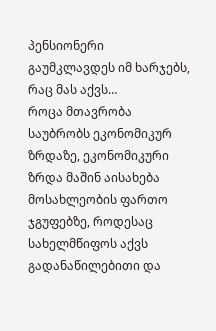პენსიონერი გაუმკლავდეს იმ ხარჯებს, რაც მას აქვს…
როცა მთავრობა საუბრობს ეკონომიკურ ზრდაზე, ეკონომიკური ზრდა მაშინ აისახება მოსახლეობის ფართო ჯგუფებზე, როდესაც სახელმწიფოს აქვს გადანაწილებითი და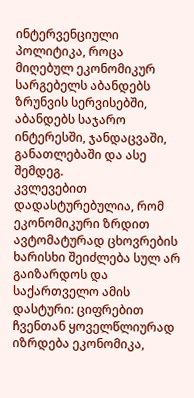ინტერვენციული პოლიტიკა, როცა მიღებულ ეკონომიკურ სარგებელს აბანდებს ზრუნვის სერვისებში, აბანდებს საჯარო ინტერესში, ჯანდაცვაში, განათლებაში და ასე შემდეგ.
კვლევებით დადასტურებულია, რომ ეკონომიკური ზრდით ავტომატურად ცხოვრების ხარისხი შეიძლება სულ არ გაიზარდოს და საქართველო ამის დასტური: ციფრებით ჩვენთან ყოველწლიურად იზრდება ეკონომიკა,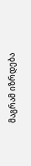მაგრამ იზრდება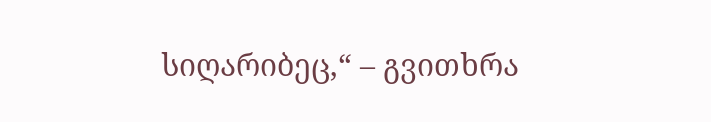სიღარიბეც,“ – გვითხრა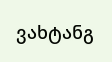ვახტანგ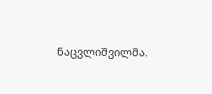ნაცვლიშვილმა.